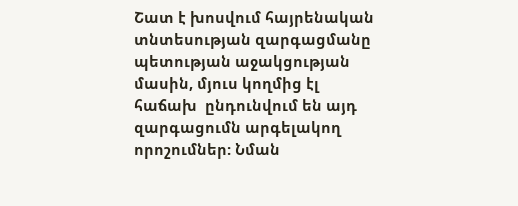Շատ է խոսվում հայրենական տնտեսության զարգացմանը պետության աջակցության  մասին, մյուս կողմից էլ հաճախ  ընդունվում են այդ զարգացումն արգելակող որոշումներ: Նման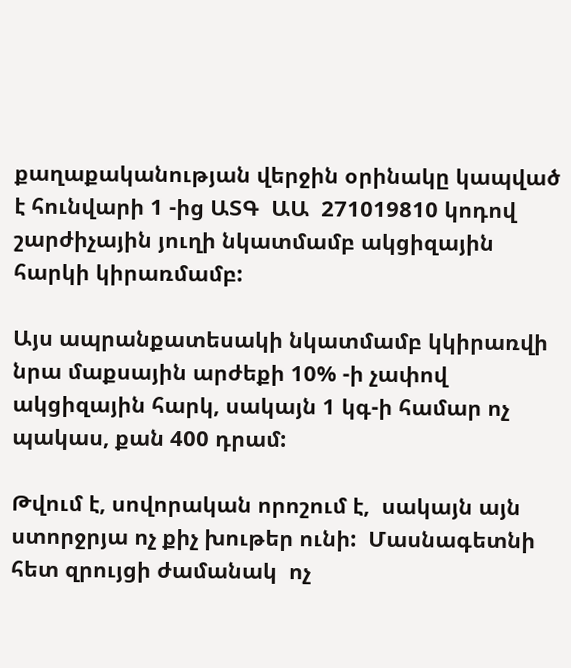քաղաքականության վերջին օրինակը կապված է հունվարի 1 -ից ԱՏԳ  ԱԱ  271019810 կոդով շարժիչային յուղի նկատմամբ ակցիզային հարկի կիրառմամբ:

Այս ապրանքատեսակի նկատմամբ կկիրառվի նրա մաքսային արժեքի 10% -ի չափով ակցիզային հարկ, սակայն 1 կգ-ի համար ոչ պակաս, քան 400 դրամ:

Թվում է, սովորական որոշում է,  սակայն այն ստորջրյա ոչ քիչ խութեր ունի:  Մասնագետնի հետ զրույցի ժամանակ  ոչ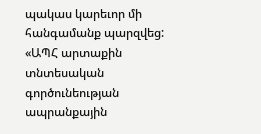պակաս կարեւոր մի հանգամանք պարզվեց: «ԱՊՀ արտաքին տնտեսական գործունեության ապրանքային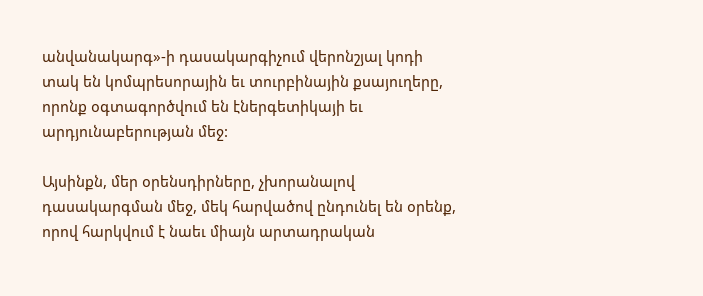անվանակարգ»-ի դասակարգիչում վերոնշյալ կոդի տակ են կոմպրեսորային եւ տուրբինային քսայուղերը, որոնք օգտագործվում են էներգետիկայի եւ արդյունաբերության մեջ:

Այսինքն, մեր օրենսդիրները, չխորանալով դասակարգման մեջ, մեկ հարվածով ընդունել են օրենք,  որով հարկվում է նաեւ միայն արտադրական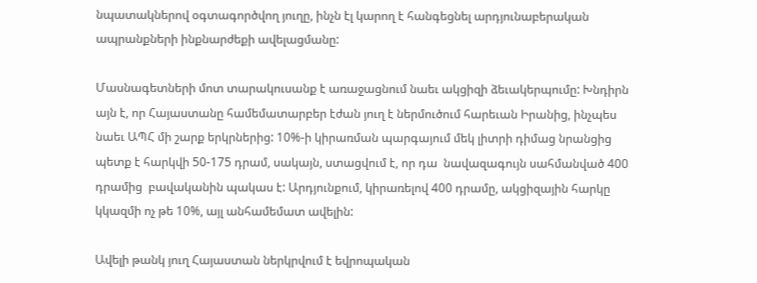նպատակներով օգտագործվող յուղը, ինչն էլ կարող է հանգեցնել արդյունաբերական ապրանքների ինքնարժեքի ավելացմանը:

Մասնագետների մոտ տարակուսանք է առաջացնում նաեւ ակցիզի ձեւակերպումը: Խնդիրն այն է, որ Հայաստանը համեմատարբեր էժան յուղ է ներմուծում հարեւան Իրանից, ինչպես նաեւ ԱՊՀ մի շարք երկրներից: 10%-ի կիրառման պարգայում մեկ լիտրի դիմաց նրանցից պետք է հարկվի 50-175 դրամ, սակայն, ստացվում է, որ դա  նավազագույն սահմանված 400 դրամից  բավականին պակաս է: Արդյունքում, կիրառելով 400 դրամը, ակցիզային հարկը կկազմի ոչ թե 10%, այլ անհամեմատ ավելին:

Ավելի թանկ յուղ Հայաստան ներկրվում է եվրոպական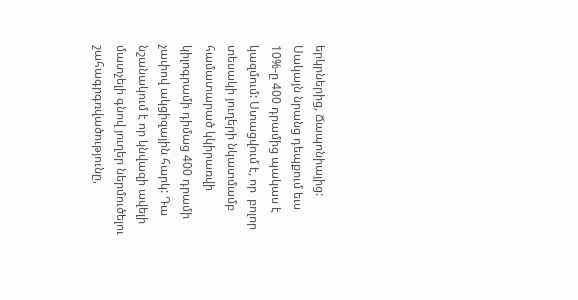երկրներից, Ճապոնիայից:  Սակայն նրանց դեպքում եւս  10%-ը 400 դրամից պակաս է կազմում: Ստացվում է, որ  բոլոր տեսակի յուղերի նկատմամբ համատարած կկիրառվի կիլոգրամի դիմաց 400 դրամի չափով ակցիզային հարկ: Դա նշանակում է որ կնվազի ավելի մատչելի գնով յուղեր ներմուծելու շահագրգռվածությունը,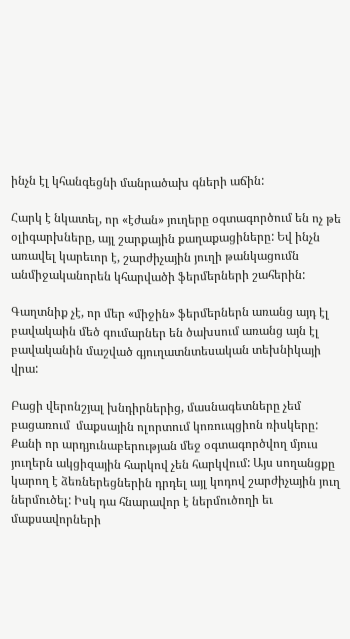ինչն էլ կհանգեցնի մանրածախ գների աճին:

Հարկ է նկատել, որ «էժան» յուղերը օգտագործում են ոչ թե օլիգարխները, այլ շարքային քաղաքացիները: Եվ ինչն առավել կարեւոր է, շարժիչային յուղի թանկացումն անմիջականորեն կհարվածի ֆերմերների շահերին:

Գաղտնիք չէ, որ մեր «միջին» ֆերմերներն առանց այդ էլ բավակաին մեծ գումարներ են ծախսում առանց այն էլ բավականին մաշված գյուղատնտեսական տեխնիկայի վրա:

Բացի վերոնշյալ խնդիրներից, մասնագետները չեմ բացառում  մաքսային ոլորտում կոռուպցիոն ռիսկերը: Քանի որ արդյունաբերության մեջ օգտագործվող մյուս յուղերն ակցիզային հարկով չեն հարկվում: Այս սողանցքը կարող է ձեռներեցներին դրդել այլ կոդով շարժիչային յուղ ներմուծել: Իսկ դա հնարավոր է ներմուծողի եւ մաքսավորների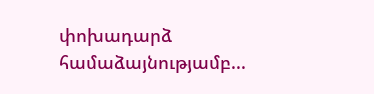փոխադարձ համաձայնությամբ...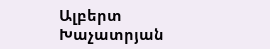Ալբերտ Խաչատրյան